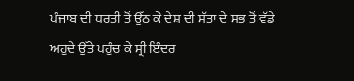ਪੰਜਾਬ ਦੀ ਧਰਤੀ ਤੋਂ ਉੱਠ ਕੇ ਦੇਸ਼ ਦੀ ਸੱਤਾ ਦੇ ਸਭ ਤੋਂ ਵੱਡੇ ਅਹੁਦੇ ਉੱਤੇ ਪਹੁੰਚ ਕੇ ਸ੍ਰੀ ਇੰਦਰ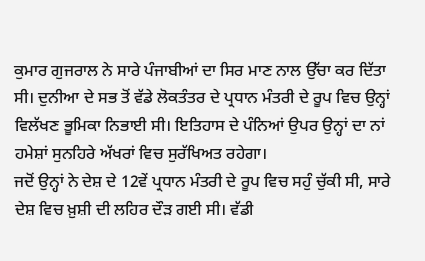ਕੁਮਾਰ ਗੁਜਰਾਲ ਨੇ ਸਾਰੇ ਪੰਜਾਬੀਆਂ ਦਾ ਸਿਰ ਮਾਣ ਨਾਲ ਉੱਚਾ ਕਰ ਦਿੱਤਾ ਸੀ। ਦੁਨੀਆ ਦੇ ਸਭ ਤੋਂ ਵੱਡੇ ਲੋਕਤੰਤਰ ਦੇ ਪ੍ਰਧਾਨ ਮੰਤਰੀ ਦੇ ਰੂਪ ਵਿਚ ਉਨ੍ਹਾਂ ਵਿਲੱਖਣ ਭੂਮਿਕਾ ਨਿਭਾਈ ਸੀ। ਇਤਿਹਾਸ ਦੇ ਪੰਨਿਆਂ ਉਪਰ ਉਨ੍ਹਾਂ ਦਾ ਨਾਂ ਹਮੇਸ਼ਾਂ ਸੁਨਹਿਰੇ ਅੱਖਰਾਂ ਵਿਚ ਸੁਰੱਖਿਅਤ ਰਹੇਗਾ।
ਜਦੋਂ ਉਨ੍ਹਾਂ ਨੇ ਦੇਸ਼ ਦੇ 12ਵੇਂ ਪ੍ਰਧਾਨ ਮੰਤਰੀ ਦੇ ਰੂਪ ਵਿਚ ਸਹੁੰ ਚੁੱਕੀ ਸੀ, ਸਾਰੇ ਦੇਸ਼ ਵਿਚ ਖ਼ੁਸ਼ੀ ਦੀ ਲਹਿਰ ਦੌੜ ਗਈ ਸੀ। ਵੱਡੀ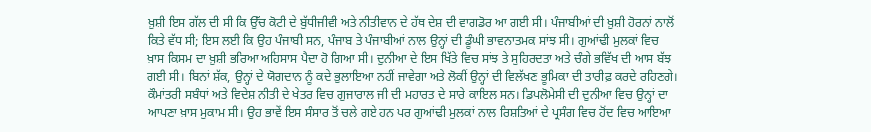ਖ਼ੁਸ਼ੀ ਇਸ ਗੱਲ ਦੀ ਸੀ ਕਿ ਉੱਚ ਕੋਟੀ ਦੇ ਬੁੱਧੀਜੀਵੀ ਅਤੇ ਨੀਤੀਵਾਨ ਦੇ ਹੱਥ ਦੇਸ਼ ਦੀ ਵਾਗਡੋਰ ਆ ਗਈ ਸੀ। ਪੰਜਾਬੀਆਂ ਦੀ ਖ਼ੁਸ਼ੀ ਹੋਰਨਾਂ ਨਾਲੋਂ ਕਿਤੇ ਵੱਧ ਸੀ; ਇਸ ਲਈ ਕਿ ਉਹ ਪੰਜਾਬੀ ਸਨ, ਪੰਜਾਬ ਤੇ ਪੰਜਾਬੀਆਂ ਨਾਲ ਉਨ੍ਹਾਂ ਦੀ ਡੂੰਘੀ ਭਾਵਨਾਤਮਕ ਸਾਂਝ ਸੀ। ਗੁਆਂਢੀ ਮੁਲਕਾਂ ਵਿਚ ਖ਼ਾਸ ਕਿਸਮ ਦਾ ਖ਼ੁਸ਼ੀ ਭਰਿਆ ਅਹਿਸਾਸ ਪੈਦਾ ਹੋ ਗਿਆ ਸੀ। ਦੁਨੀਆ ਦੇ ਇਸ ਖਿੱਤੇ ਵਿਚ ਸਾਂਝ ਤੇ ਸੁਹਿਰਦਤਾ ਅਤੇ ਚੰਗੇ ਭਵਿੱਖ ਦੀ ਆਸ ਬੱਝ ਗਈ ਸੀ। ਬਿਨਾਂ ਸ਼ੱਕ, ਉਨ੍ਹਾਂ ਦੇ ਯੋਗਦਾਨ ਨੂੰ ਕਦੇ ਭੁਲਾਇਆ ਨਹੀਂ ਜਾਵੇਗਾ ਅਤੇ ਲੋਕੀਂ ਉਨ੍ਹਾਂ ਦੀ ਵਿਲੱਖਣ ਭੂਮਿਕਾ ਦੀ ਤਾਰੀਫ਼ ਕਰਦੇ ਰਹਿਣਗੇ।
ਕੌਮਾਂਤਰੀ ਸਬੰਧਾਂ ਅਤੇ ਵਿਦੇਸ਼ ਨੀਤੀ ਦੇ ਖੇਤਰ ਵਿਚ ਗੁਜਾਰਾਲ ਜੀ ਦੀ ਮਹਾਰਤ ਦੇ ਸਾਰੇ ਕਾਇਲ ਸਨ। ਡਿਪਲੋਮੇਸੀ ਦੀ ਦੁਨੀਆ ਵਿਚ ਉਨ੍ਹਾਂ ਦਾ ਆਪਣਾ ਖ਼ਾਸ ਮੁਕਾਮ ਸੀ। ਉਹ ਭਾਵੇਂ ਇਸ ਸੰਸਾਰ ਤੋਂ ਚਲੇ ਗਏ ਹਨ ਪਰ ਗੁਆਂਢੀ ਮੁਲਕਾਂ ਨਾਲ ਰਿਸ਼ਤਿਆਂ ਦੇ ਪ੍ਰਸੰਗ ਵਿਚ ਹੋਂਦ ਵਿਚ ਆਇਆ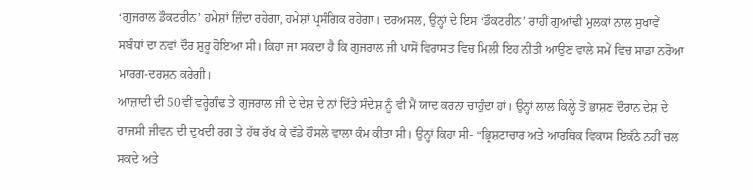‘ਗੁਜਰਾਲ ਡੌਕਟਰੀਨ’ ਹਮੇਸ਼ਾਂ ਜ਼ਿੰਦਾ ਰਹੇਗਾ, ਹਮੇਸ਼ਾਂ ਪ੍ਰਸੰਗਿਕ ਰਹੇਗਾ। ਦਰਅਸਲ, ਉਨ੍ਹਾਂ ਦੇ ਇਸ ‘ਡੌਕਟਰੀਨ’ ਰਾਹੀਂ ਗੁਆਂਢੀ ਮੁਲਕਾਂ ਨਾਲ ਸੁਖਾਵੇਂ ਸਬੰਧਾਂ ਦਾ ਨਵਾਂ ਦੌਰ ਸ਼ੁਰੂ ਹੋਇਆ ਸੀ। ਕਿਹਾ ਜਾ ਸਕਦਾ ਹੈ ਕਿ ਗੁਜਰਾਲ ਜੀ ਪਾਸੋਂ ਵਿਰਾਸਤ ਵਿਚ ਮਿਲੀ ਇਹ ਨੀਤੀ ਆਉਣ ਵਾਲੇ ਸਮੇਂ ਵਿਚ ਸਾਡਾ ਨਰੋਆ ਮਾਰਗ-ਦਰਸ਼ਨ ਕਰੇਗੀ।
ਆਜ਼ਾਦੀ ਦੀ 50ਵੀਂ ਵਰ੍ਹੇਗੰਢ ਤੇ ਗੁਜਰਾਲ ਜੀ ਦੇ ਦੇਸ਼ ਦੇ ਨਾਂ ਦਿੱਤੇ ਸੰਦੇਸ਼ ਨੂੰ ਵੀ ਮੈਂ ਯਾਦ ਕਰਨਾ ਚਾਹੁੰਦਾ ਹਾਂ। ਉਨ੍ਹਾਂ ਲਾਲ ਕਿਲ੍ਹੇ ਤੋਂ ਭਾਸ਼ਣ ਦੌਰਾਨ ਦੇਸ਼ ਦੇ ਰਾਜਸੀ ਜੀਵਨ ਦੀ ਦੁਖਦੀ ਰਗ ਤੇ ਹੱਥ ਰੱਖ ਕੇ ਵੱਡੇ ਹੌਸਲੇ ਵਾਲਾ ਕੰਮ ਕੀਤਾ ਸੀ। ਉਨ੍ਹਾਂ ਕਿਹਾ ਸੀ- “ਭ੍ਰਿਸ਼ਟਾਚਾਰ ਅਤੇ ਆਰਥਿਕ ਵਿਕਾਸ ਇਕੱਠੇ ਨਹੀਂ ਚਲ ਸਕਦੇ ਅਤੇ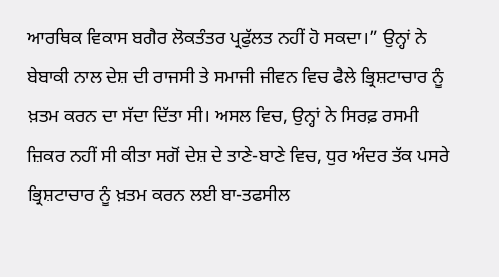ਆਰਥਿਕ ਵਿਕਾਸ ਬਗੈਰ ਲੋਕਤੰਤਰ ਪ੍ਰਫੁੱਲਤ ਨਹੀਂ ਹੋ ਸਕਦਾ।” ਉਨ੍ਹਾਂ ਨੇ ਬੇਬਾਕੀ ਨਾਲ ਦੇਸ਼ ਦੀ ਰਾਜਸੀ ਤੇ ਸਮਾਜੀ ਜੀਵਨ ਵਿਚ ਫੈਲੇ ਭ੍ਰਿਸ਼ਟਾਚਾਰ ਨੂੰ ਖ਼ਤਮ ਕਰਨ ਦਾ ਸੱਦਾ ਦਿੱਤਾ ਸੀ। ਅਸਲ ਵਿਚ, ਉਨ੍ਹਾਂ ਨੇ ਸਿਰਫ਼ ਰਸਮੀ ਜ਼ਿਕਰ ਨਹੀਂ ਸੀ ਕੀਤਾ ਸਗੋਂ ਦੇਸ਼ ਦੇ ਤਾਣੇ-ਬਾਣੇ ਵਿਚ, ਧੁਰ ਅੰਦਰ ਤੱਕ ਪਸਰੇ ਭ੍ਰਿਸ਼ਟਾਚਾਰ ਨੂੰ ਖ਼ਤਮ ਕਰਨ ਲਈ ਬਾ-ਤਫਸੀਲ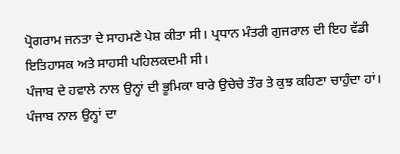ਪ੍ਰੋਗਰਾਮ ਜਨਤਾ ਦੇ ਸਾਹਮਣੇ ਪੇਸ਼ ਕੀਤਾ ਸੀ। ਪ੍ਰਧਾਨ ਮੰਤਰੀ ਗੁਜਰਾਲ ਦੀ ਇਹ ਵੱਡੀ ਇਤਿਹਾਸਕ ਅਤੇ ਸਾਹਸੀ ਪਹਿਲਕਦਮੀ ਸੀ।
ਪੰਜਾਬ ਦੇ ਹਵਾਲੇ ਨਾਲ ਉਨ੍ਹਾਂ ਦੀ ਭੂਮਿਕਾ ਬਾਰੇ ਉਚੇਚੇ ਤੌਰ ਤੇ ਕੁਝ ਕਹਿਣਾ ਚਾਹੁੰਦਾ ਹਾਂ। ਪੰਜਾਬ ਨਾਲ ਉਨ੍ਹਾਂ ਦਾ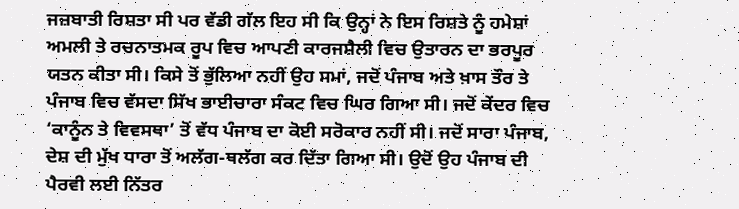ਜਜ਼ਬਾਤੀ ਰਿਸ਼ਤਾ ਸੀ ਪਰ ਵੱਡੀ ਗੱਲ ਇਹ ਸੀ ਕਿ ਉਨ੍ਹਾਂ ਨੇ ਇਸ ਰਿਸ਼ਤੇ ਨੂੰ ਹਮੇਸ਼ਾਂ ਅਮਲੀ ਤੇ ਰਚਨਾਤਮਕ ਰੂਪ ਵਿਚ ਆਪਣੀ ਕਾਰਜਸ਼ੈਲੀ ਵਿਚ ਉਤਾਰਨ ਦਾ ਭਰਪੂਰ ਯਤਨ ਕੀਤਾ ਸੀ। ਕਿਸੇ ਤੋਂ ਭੁੱਲਿਆ ਨਹੀਂ ਉਹ ਸਮਾਂ, ਜਦੋਂ ਪੰਜਾਬ ਅਤੇ ਖ਼ਾਸ ਤੌਰ ਤੇ ਪੰਜਾਬ ਵਿਚ ਵੱਸਦਾ ਸਿੱਖ ਭਾਈਚਾਰਾ ਸੰਕਟ ਵਿਚ ਘਿਰ ਗਿਆ ਸੀ। ਜਦੋਂ ਕੇਂਦਰ ਵਿਚ ‘ਕਾਨੂੰਨ ਤੇ ਵਿਵਸਥਾ’ ਤੋਂ ਵੱਧ ਪੰਜਾਬ ਦਾ ਕੋਈ ਸਰੋਕਾਰ ਨਹੀਂ ਸੀ। ਜਦੋਂ ਸਾਰਾ ਪੰਜਾਬ, ਦੇਸ਼ ਦੀ ਮੁੱਖ ਧਾਰਾ ਤੋਂ ਅਲੱਗ-ਥਲੱਗ ਕਰ ਦਿੱਤਾ ਗਿਆ ਸੀ। ਉਦੋਂ ਉਹ ਪੰਜਾਬ ਦੀ ਪੈਰਵੀ ਲਈ ਨਿੱਤਰ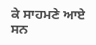ਕੇ ਸਾਹਮਣੇ ਆਏ ਸਨ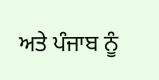ਅਤੇ ਪੰਜਾਬ ਨੂੰ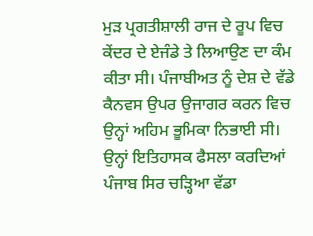ਮੁੜ ਪ੍ਰਗਤੀਸ਼ਾਲੀ ਰਾਜ ਦੇ ਰੂਪ ਵਿਚ ਕੇਂਦਰ ਦੇ ਏਜੰਡੇ ਤੇ ਲਿਆਉਣ ਦਾ ਕੰਮ ਕੀਤਾ ਸੀ। ਪੰਜਾਬੀਅਤ ਨੂੰ ਦੇਸ਼ ਦੇ ਵੱਡੇ ਕੈਨਵਸ ਉਪਰ ਉਜਾਗਰ ਕਰਨ ਵਿਚ ਉਨ੍ਹਾਂ ਅਹਿਮ ਭੂਮਿਕਾ ਨਿਭਾਈ ਸੀ। ਉਨ੍ਹਾਂ ਇਤਿਹਾਸਕ ਫੈਸਲਾ ਕਰਦਿਆਂ ਪੰਜਾਬ ਸਿਰ ਚੜ੍ਹਿਆ ਵੱਡਾ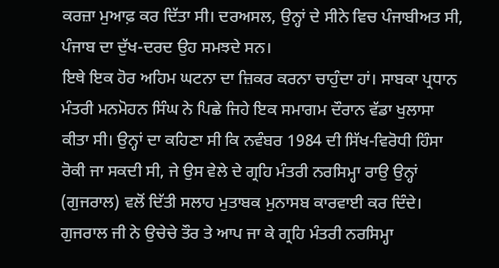ਕਰਜ਼ਾ ਮੁਆਫ਼ ਕਰ ਦਿੱਤਾ ਸੀ। ਦਰਅਸਲ, ਉਨ੍ਹਾਂ ਦੇ ਸੀਨੇ ਵਿਚ ਪੰਜਾਬੀਅਤ ਸੀ, ਪੰਜਾਬ ਦਾ ਦੁੱਖ-ਦਰਦ ਉਹ ਸਮਝਦੇ ਸਨ।
ਇਥੇ ਇਕ ਹੋਰ ਅਹਿਮ ਘਟਨਾ ਦਾ ਜ਼ਿਕਰ ਕਰਨਾ ਚਾਹੁੰਦਾ ਹਾਂ। ਸਾਬਕਾ ਪ੍ਰਧਾਨ ਮੰਤਰੀ ਮਨਮੋਹਨ ਸਿੰਘ ਨੇ ਪਿਛੇ ਜਿਹੇ ਇਕ ਸਮਾਗਮ ਦੌਰਾਨ ਵੱਡਾ ਖੁਲਾਸਾ ਕੀਤਾ ਸੀ। ਉਨ੍ਹਾਂ ਦਾ ਕਹਿਣਾ ਸੀ ਕਿ ਨਵੰਬਰ 1984 ਦੀ ਸਿੱਖ-ਵਿਰੋਧੀ ਹਿੰਸਾ ਰੋਕੀ ਜਾ ਸਕਦੀ ਸੀ, ਜੇ ਉਸ ਵੇਲੇ ਦੇ ਗ੍ਰਹਿ ਮੰਤਰੀ ਨਰਸਿਮ੍ਹਾ ਰਾਉ ਉਨ੍ਹਾਂ (ਗੁਜਰਾਲ) ਵਲੋਂ ਦਿੱਤੀ ਸਲਾਹ ਮੁਤਾਬਕ ਮੁਨਾਸਬ ਕਾਰਵਾਈ ਕਰ ਦਿੰਦੇ। ਗੁਜਰਾਲ ਜੀ ਨੇ ਉਚੇਚੇ ਤੌਰ ਤੇ ਆਪ ਜਾ ਕੇ ਗ੍ਰਹਿ ਮੰਤਰੀ ਨਰਸਿਮ੍ਹਾ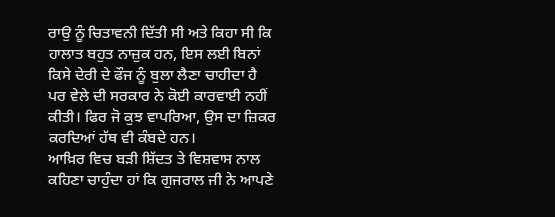ਰਾਉ ਨੂੰ ਚਿਤਾਵਨੀ ਦਿੱਤੀ ਸੀ ਅਤੇ ਕਿਹਾ ਸੀ ਕਿ ਹਾਲਾਤ ਬਹੁਤ ਨਾਜ਼ੁਕ ਹਨ, ਇਸ ਲਈ ਬਿਨਾਂ ਕਿਸੇ ਦੇਰੀ ਦੇ ਫੌਜ ਨੂੰ ਬੁਲਾ ਲੈਣਾ ਚਾਹੀਦਾ ਹੈ ਪਰ ਵੇਲੇ ਦੀ ਸਰਕਾਰ ਨੇ ਕੋਈ ਕਾਰਵਾਈ ਨਹੀਂ ਕੀਤੀ। ਫਿਰ ਜੋ ਕੁਝ ਵਾਪਰਿਆ, ਉਸ ਦਾ ਜ਼ਿਕਰ ਕਰਦਿਆਂ ਹੱਥ ਵੀ ਕੰਬਦੇ ਹਨ।
ਆਖ਼ਿਰ ਵਿਚ ਬੜੀ ਸ਼ਿੱਦਤ ਤੇ ਵਿਸ਼ਵਾਸ ਨਾਲ ਕਹਿਣਾ ਚਾਹੁੰਦਾ ਹਾਂ ਕਿ ਗੁਜਰਾਲ ਜੀ ਨੇ ਆਪਣੇ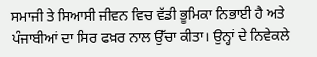ਸਮਾਜੀ ਤੇ ਸਿਆਸੀ ਜੀਵਨ ਵਿਚ ਵੱਡੀ ਭੂਮਿਕਾ ਨਿਭਾਈ ਹੈ ਅਤੇ ਪੰਜਾਬੀਆਂ ਦਾ ਸਿਰ ਫਖ਼ਰ ਨਾਲ ਉੱਚਾ ਕੀਤਾ। ਉਨ੍ਹਾਂ ਦੇ ਨਿਵੇਕਲੇ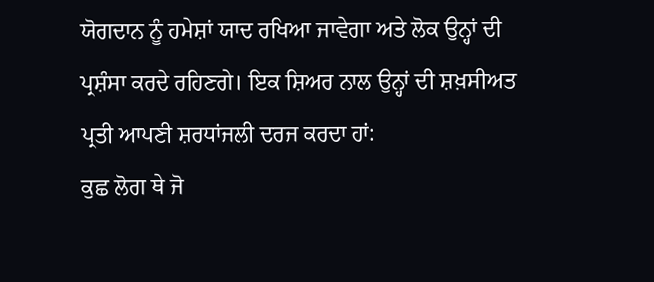ਯੋਗਦਾਨ ਨੂੰ ਹਮੇਸ਼ਾਂ ਯਾਦ ਰਖਿਆ ਜਾਵੇਗਾ ਅਤੇ ਲੋਕ ਉਨ੍ਹਾਂ ਦੀ ਪ੍ਰਸ਼ੰਸਾ ਕਰਦੇ ਰਹਿਣਗੇ। ਇਕ ਸ਼ਿਅਰ ਨਾਲ ਉਨ੍ਹਾਂ ਦੀ ਸ਼ਖ਼ਸੀਅਤ ਪ੍ਰਤੀ ਆਪਣੀ ਸ਼ਰਧਾਂਜਲੀ ਦਰਜ ਕਰਦਾ ਹਾਂ:
ਕੁਛ ਲੋਗ ਥੇ ਜੋ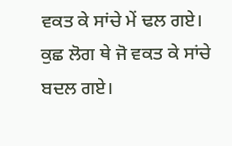ਵਕਤ ਕੇ ਸਾਂਚੇ ਮੇਂ ਢਲ ਗਏ।
ਕੁਛ ਲੋਗ ਥੇ ਜੋ ਵਕਤ ਕੇ ਸਾਂਚੇ ਬਦਲ ਗਏ।